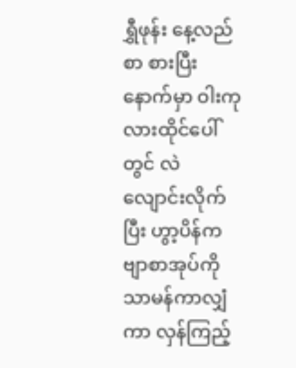ရွှီဖုန်း နေ့လည်စာ စားပြီးနောက်မှာ ဝါးကုလားထိုင်ပေါ်တွင် လဲလျောင်းလိုက်ပြီး ဟွာ့ပိန်ကဗျာစာအုပ်ကို သာမန်ကာလျှံကာ လှန်ကြည့်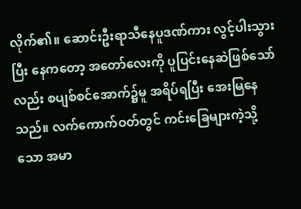လိုက်၏။ ဆောင်းဦးရာသီနေပူဒဏ်ကား လွင့်ပါးသွားပြီး နေကတော့ အတော်လေးကို ပူပြင်းနေဆဲဖြစ်သော်လည်း စပျစ်စင်အောက်၌မူ အရိပ်ရပြီး အေးမြနေသည်။ လက်ကောက်ဝတ်တွင် ကင်းခြေများကဲ့သို့သော အမာ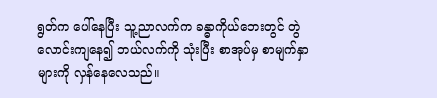ရွတ်က ပေါ်နေပြီး သူ့ညာလက်က ခန္ဓာကိုယ်ဘေးတွင် တွဲလောင်းကျနေ၍ ဘယ်လက်ကို သုံးပြီး စာအုပ်မှ စာမျက်နှာများကို လှန်နေလေသည်။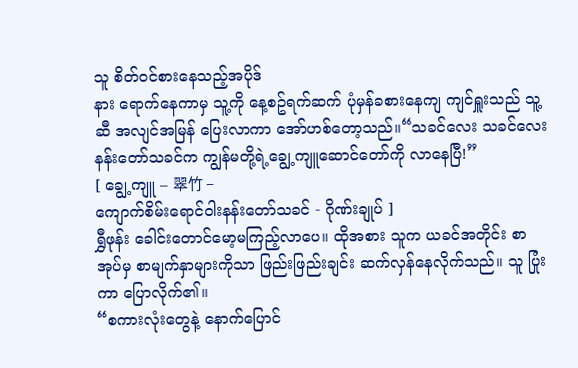သူ စိတ်ဝင်စားနေသည့်အပိုဒ်
နား ရောက်နေကာမှ သူ့ကို နေ့စဥ်ရက်ဆက် ပုံမှန်ခစားနေကျ ကျင်ရှူးသည် သူ့ဆီ အလျင်အမြန် ပြေးလာကာ အော်ဟစ်တော့သည်။“သခင်လေး သခင်လေး နန်းတော်သခင်က ကျွန်မတို့ရဲ့ချွေ့ကျူဆောင်တော်ကို လာနေပြီ!”
[ ချွေ့ကျူ – 翠竹 –
ကျောက်စိမ်းရောင်ဝါးနန်းတော်သခင် - ဂိုဏ်းချုပ် ]
ရွှီဖုန်း ခေါင်းတောင်မော့မကြည့်လာပေ။ ထိုအစား သူက ယခင်အတိုင်း စာအုပ်မှ စာမျက်နှာများကိုသာ ဖြည်းဖြည်းချင်း ဆက်လှန်နေလိုက်သည်။ သူ ပြုံးကာ ပြောလိုက်၏။
“စကားလုံးတွေနဲ့ နောက်ပြောင်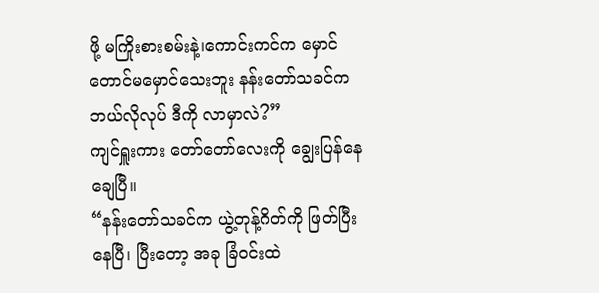ဖို့ မကြိုးစားစမ်းနဲ့၊ကောင်းကင်က မှောင်တောင်မမှောင်သေးဘူး နန်းတော်သခင်က ဘယ်လိုလုပ် ဒီကို လာမှာလဲ?”
ကျင်ရှူးကား တော်တော်လေးကို ချွေးပြန်နေချေပြီ။
“နန်းတော်သခင်က ယွဲ့တုန့်ဂိတ်ကို ဖြတ်ပြီးနေပြီ၊ ပြီးတော့ အခု ခြံဝင်းထဲ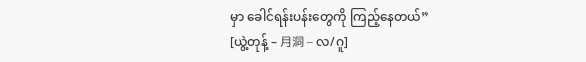မှာ ခေါင်ရန်းပန်းတွေကို ကြည့်နေတယ်”
[ယွဲ့တုန့် – 月洞 – လ/ဂူ]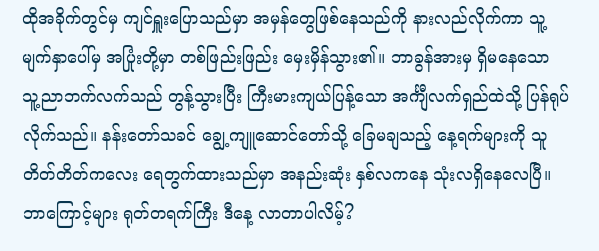ထိုအခိုက်တွင်မှ ကျင်ရှူးပြောသည်မှာ အမှန်တွေဖြစ်နေသည်ကို နားလည်လိုက်ကာ သူ့မျက်နှာပေါ်မှ အပြုံးတို့မှာ တစ်ဖြည်းဖြည်း မှေးမှိန်သွား၏။ ဘာခွန်အားမှ ရှိမနေသော သူ့ညာဘက်လက်သည် တွန့်သွားပြီး ကြီးမားကျယ်ပြန့်သော အင်္ကျီလက်ရှည်ထဲသို့ ပြန်ရုပ်လိုက်သည်။ နန်းတော်သခင် ချွေ့ကျူဆောင်တော်သို့ ခြေမချသည့် နေ့ရက်များကို သူ တိတ်တိတ်ကလေး ရေတွက်ထားသည်မှာ အနည်းဆုံး နှစ်လကနေ သုံးလရှိနေလေပြီ။ ဘာကြောင့်များ ရုတ်တရက်ကြီး ဒီနေ့ လာတာပါလိမ့်?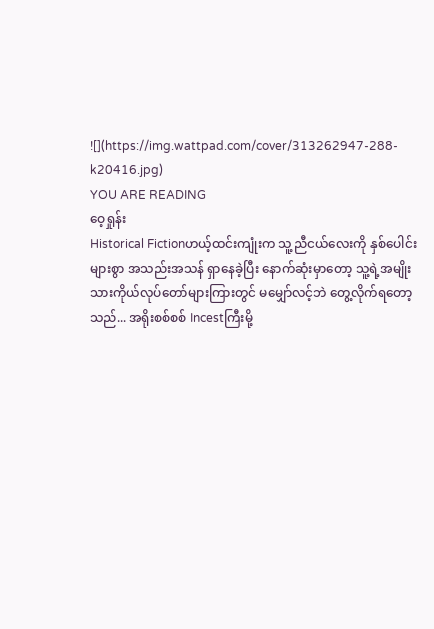![](https://img.wattpad.com/cover/313262947-288-k20416.jpg)
YOU ARE READING
ဝေ့ရှုန်း
Historical Fictionဟယ့်ထင်းကျုံးက သူ့ညီငယ်လေးကို နှစ်ပေါင်းများစွာ အသည်းအသန် ရှာနေခဲ့ပြီး နောက်ဆုံးမှာတော့ သူ့ရဲ့အမျိုးသားကိုယ်လုပ်တော်များကြားတွင် မမျှော်လင့်ဘဲ တွေ့လိုက်ရတော့သည်... အရိုးစစ်စစ် Incestကြီးမို့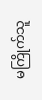မကြိုက်သူ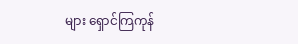များ ရှောင်ကြကုန်